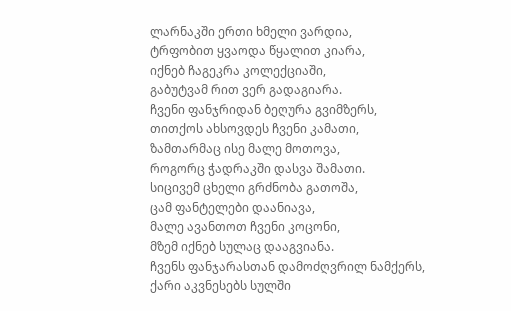ლარნაკში ერთი ხმელი ვარდია,
ტრფობით ყვაოდა წყალით კიარა,
იქნებ ჩაგეკრა კოლექციაში,
გაბუტვამ რით ვერ გადაგიარა.
ჩვენი ფანჯრიდან ბეღურა გვიმზერს,
თითქოს ახსოვდეს ჩვენი კამათი,
ზამთარმაც ისე მალე მოთოვა,
როგორც ჭადრაკში დასვა შამათი.
სიცივემ ცხელი გრძნობა გათოშა,
ცამ ფანტელები დაანიავა,
მალე ავანთოთ ჩვენი კოცონი,
მზემ იქნებ სულაც დააგვიანა.
ჩვენს ფანჯარასთან დამოძღვრილ ნამქერს,
ქარი აკვნესებს სულში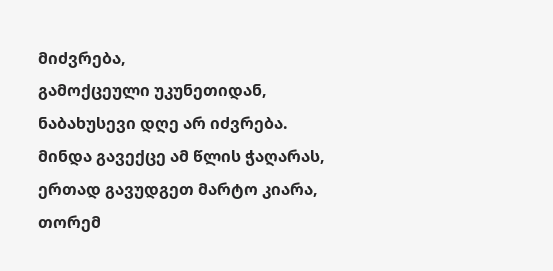მიძვრება,
გამოქცეული უკუნეთიდან,
ნაბახუსევი დღე არ იძვრება.
მინდა გავექცე ამ წლის ჭაღარას,
ერთად გავუდგეთ მარტო კიარა,
თორემ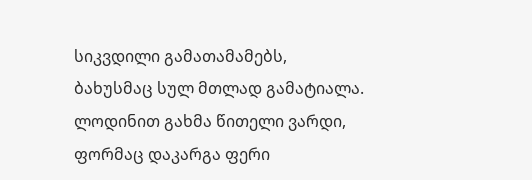სიკვდილი გამათამამებს,
ბახუსმაც სულ მთლად გამატიალა.
ლოდინით გახმა წითელი ვარდი,
ფორმაც დაკარგა ფერი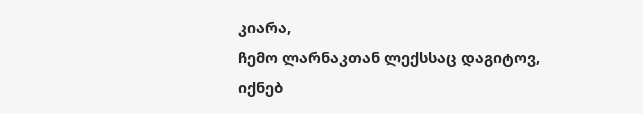კიარა,
ჩემო ლარნაკთან ლექსსაც დაგიტოვ,
იქნებ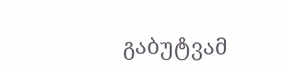გაბუტვამ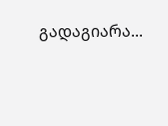გადაგიარა...